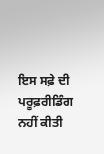ਇਸ ਸਫ਼ੇ ਦੀ ਪਰੂਫ਼ਰੀਡਿੰਗ ਨਹੀਂ ਕੀਤੀ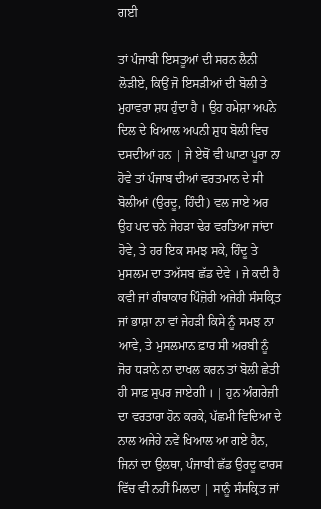ਗਈ

ਤਾਂ ਪੰਜਾਬੀ ਇਸਤੂਆਂ ਦੀ ਸਰਨ ਲੈਨੀ ਲੋੜੀਏ, ਕਿਉਂ ਜੋ ਇਸੜੀਆਂ ਦੀ ਬੋਲੀ ਤੇ ਮੁਹਾਵਰਾ ਸ਼ਧ ਹੁੰਦਾ ਹੈ । ਉਹ ਹਮੇਸ਼ਾ ਅਪਨੇ ਦਿਲ ਦੇ ਖਿਆਲ ਅਪਨੀ ਸ਼ੁਧ ਬੋਲੀ ਵਿਚ ਦਸਦੀਆਂ ਹਨ | ਜੇ ਏਥੋਂ ਵੀ ਘਾਟਾ ਪੂਰਾ ਨਾ ਹੋਵੇ ਤਾਂ ਪੰਜਾਬ ਦੀਆਂ ਵਰਤਮਾਨ ਦੇ ਸੀ ਬੋਲੀਆਂ (ਉਰਦੂ, ਹਿੰਦੀ) ਵਲ ਜਾਏ ਅਰ ਉਹ ਪਦ ਚਨੇ ਜੇਹੜਾ ਢੇਰ ਵਰਤਿਆ ਜਾਂਦਾ ਹੋਵੇ, ਤੇ ਹਰ ਇਕ ਸਮਝ ਸਕੇ, ਹਿੰਦੂ ਤੇ ਮੁਸਲਮ ਦਾ ਤਅੱਸਬ ਛੱਡ ਦੇਵੇ । ਜੇ ਕਦੀ ਹੈ ਕਵੀ ਜਾਂ ਗੰਥਾਕਾਰ ਪਿੰਜ਼ੋਰੀ ਅਜੇਹੀ ਸੰਸਕ੍ਰਿਤ ਜਾਂ ਭਾਸ਼ਾ ਨਾ ਵਾਂ ਜੇਹੜੀ ਕਿਸੇ ਨੂੰ ਸਮਝ ਨਾ ਆਵੇ, ਤੇ ਮੁਸਲਮਾਨ ਫ਼ਾਰ ਸੀ ਅਰਬੀ ਨੂੰ ਜੋਰ ਧੜਾਨੇ ਨਾ ਦਾਖਲ ਕਰਨ ਤਾਂ ਬੋਲੀ ਛੇਤੀ ਹੀ ਸਾਫ਼ ਸੁਪਰ ਜਾਏਗੀ । | ਹੁਨ ਅੰਗਰੇਜ਼ੀ ਦਾ ਵਰਤਾਰਾ ਹੋਨ ਕਰਕੇ, ਪੱਛਮੀ ਵਿਦਿਆ ਦੇ ਨਾਲ ਅਜੇਹੇ ਨਵੇਂ ਖਿਆਲ ਆ ਗਏ ਹੈਨ, ਜਿਨਾਂ ਦਾ ਉਲਥਾ, ਪੰਜਾਬੀ ਛੱਡ ਉਰਦੂ ਫਾਰਸ ਵਿੱਚ ਵੀ ਨਹੀਂ ਮਿਲਦਾ | ਸਾਨੂੰ ਸੰਸਕ੍ਰਿਤ ਜਾਂ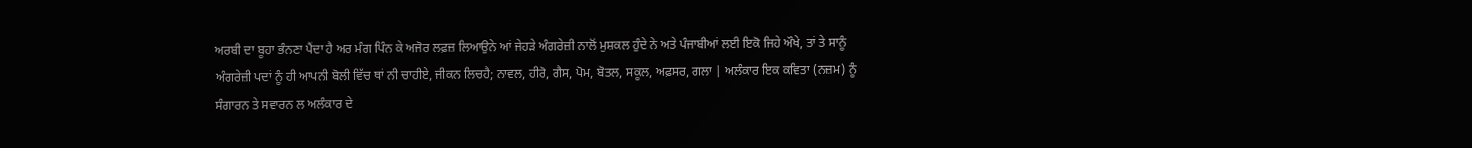ਅਰਬੀ ਦਾ ਬੂਹਾ ਭੰਨਣਾ ਪੈਂਦਾ ਹੈ ਅਰ ਮੰਗ ਪਿੰਨ ਕੇ ਅਜੋਰ ਲਫ਼ਜ਼ ਲਿਆਉਨੇ ਆਂ ਜੇਹੜੇ ਅੰਗਰੇਜ਼ੀ ਨਾਲੋਂ ਮੁਸ਼ਕਲ ਹੁੰਦੇ ਨੇ ਅਤੇ ਪੰਜਾਬੀਆਂ ਲਈ ਇਕੋ ਜਿਹੇ ਔਖੇ, ਤਾਂ ਤੇ ਸਾਨੂੰ ਅੰਗਰੇਜ਼ੀ ਪਦਾਂ ਨੂੰ ਹੀ ਆਪਨੀ ਬੋਲੀ ਵਿੱਚ ਥਾਂ ਨੀ ਚਾਹੀਏ, ਜੀਕਨ ਲਿਚਹੈ; ਨਾਵਲ, ਹੀਰੋ, ਗੈਸ, ਪੋਮ, ਬੋਤਲ, ਸਕੂਲ, ਅਫ਼ਸਰ, ਗਲਾ | ਅਲੰਕਾਰ ਇਕ ਕਵਿਤਾ (ਨਜ਼ਮ) ਨੂੰ ਸੰਗਾਰਨ ਤੇ ਸਵਾਰਨ ਲ ਅਲੰਕਾਰ ਦੇ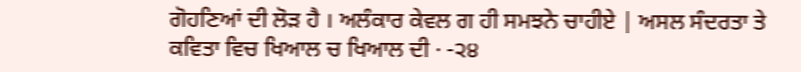ਗੋਹਣਿਆਂ ਦੀ ਲੋੜ ਹੈ । ਅਲੰਕਾਰ ਕੇਵਲ ਗ ਹੀ ਸਮਝਨੇ ਚਾਹੀਏ | ਅਸਲ ਸੰਦਰਤਾ ਤੇ ਕਵਿਤਾ ਵਿਚ ਖਿਆਲ ਚ ਖਿਆਲ ਦੀ · -੨੪